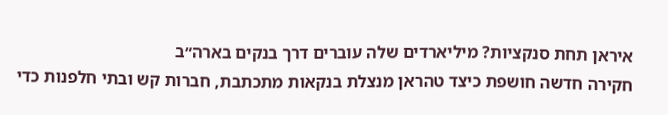איראן תחת סנקציות? מיליארדים שלה עוברים דרך בנקים בארה״ב
חקירה חדשה חושפת כיצד טהראן מנצלת בנקאות מתכתבת, חברות קש ובתי חלפנות כדי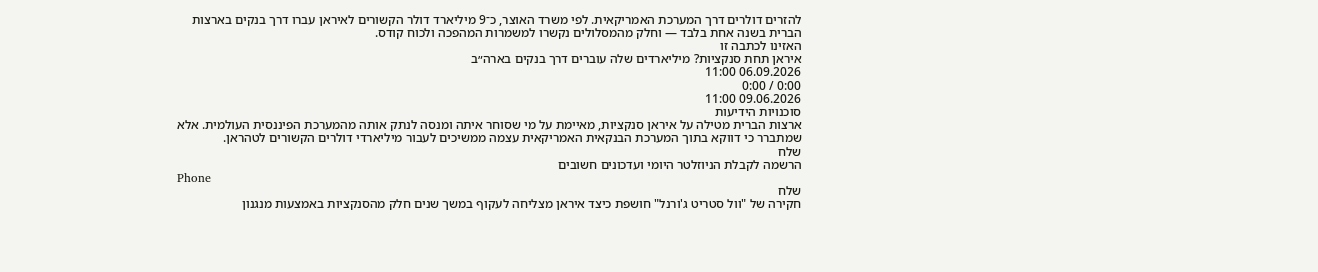להזרים דולרים דרך המערכת האמריקאית. לפי משרד האוצר, כ־9 מיליארד דולר הקשורים לאיראן עברו דרך בנקים בארצות הברית בשנה אחת בלבד — וחלק מהמסלולים נקשרו למשמרות המהפכה ולכוח קודס.
האזינו לכתבה זו
איראן תחת סנקציות? מיליארדים שלה עוברים דרך בנקים בארה״ב
06.09.2026 11:00
0:00 / 0:00
09.06.2026 11:00
סוכנויות הידיעות
ארצות הברית מטילה על איראן סנקציות, מאיימת על מי שסוחר איתה ומנסה לנתק אותה מהמערכת הפיננסית העולמית. אלא שמתברר כי דווקא בתוך המערכת הבנקאית האמריקאית עצמה ממשיכים לעבור מיליארדי דולרים הקשורים לטהראן.
שלח
הרשמה לקבלת הניוזלטר היומי ועדכונים חשובים
Phone
שלח
חקירה של "וול סטריט ג'ורנל" חושפת כיצד איראן מצליחה לעקוף במשך שנים חלק מהסנקציות באמצעות מנגנון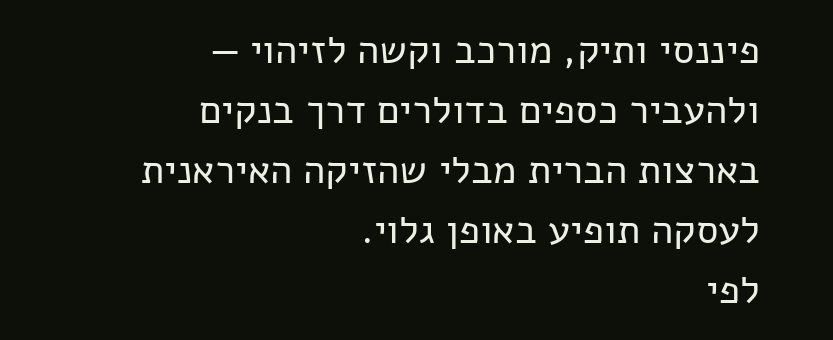פיננסי ותיק, מורכב וקשה לזיהוי — ולהעביר כספים בדולרים דרך בנקים בארצות הברית מבלי שהזיקה האיראנית לעסקה תופיע באופן גלוי.
לפי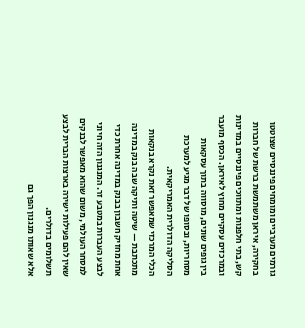גורמים מערביים ומומחים פיננסיים שצוטטו בחקירה, איראן משתמשת ברשת של חברות קש, בתי חלפנות ומתווכים פיננסיים במדינות ובמרכזים עסקיים מחוץ לאיראן. הכסף מועבר בין גופים שונים, מוסווה בתוך עסקאות מסחריות, ובסופו של דבר מגיע למערכת הסליקה הדולרית האמריקאית.
הכלי המרכזי שמאפשר זאת נקרא בנקאות מתכתבת — שיטה ותיקה שבה בנק במדינה אחת מחזיק חשבון בבנק במדינה אחרת כדי לבצע העברות במטבע זר. המנגנון הזה חיוני למסחר העולמי, משום שהוא מאפשר לבנקים שאין להם פעילות ישירה בארצות הברית לבצע תשלומים בדולרים.
אלא שאותו מנגנון הפך גם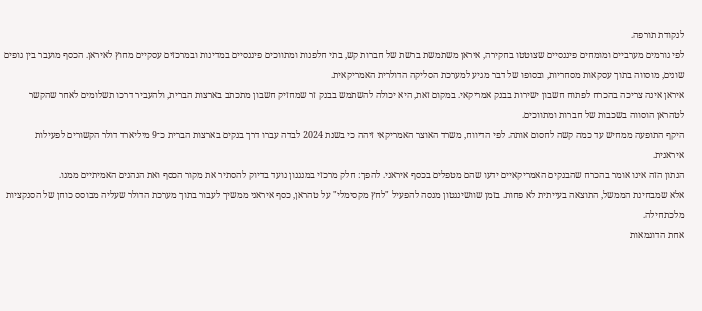לנקודת תורפה.
לפי גורמים מערביים ומומחים פיננסיים שצוטטו בחקירה, איראן משתמשת ברשת של חברות קש, בתי חלפנות ומתווכים פיננסיים במדינות ובמרכזים עסקיים מחוץ לאיראן. הכסף מועבר בין גופים שונים, מוסווה בתוך עסקאות מסחריות, ובסופו של דבר מגיע למערכת הסליקה הדולרית האמריקאית.
איראן אינה צריכה בהכרח לפתוח חשבון ישירות בבנק אמריקאי. במקום זאת, היא יכולה להשתמש בבנק זר שמחזיק חשבון מתכתב בארצות הברית, ולהעביר דרכו תשלומים לאחר שהקשר לטהראן הוסווה בשכבות של חברות ומתווכים.
היקף התופעה ממחיש עד כמה קשה לחסום אותה. לפי הדיווח, משרד האוצר האמריקאי זיהה כי בשנת 2024 לבדה עברו דרך בנקים בארצות הברית כ־9 מיליארד דולר הקשורים לפעילות איראנית.
הנתון הזה אינו אומר בהכרח שהבנקים האמריקאיים ידעו שהם מטפלים בכסף איראני. להפך: חלק מרכזי במנגנון נועד בדיוק להסתיר את מקור הכסף ואת הנהנים האמיתיים ממנו.
אלא שמבחינת הממשל, התוצאה בעייתית לא פחות. בזמן שוושינגטון מנסה להפעיל "לחץ מקסימלי" על טהראן, כסף איראני ממשיך לעבור בתוך מערכת הדולר שעליה מבוסס כוחן של הסנקציות מלכתחילה.
אחת הדוגמאות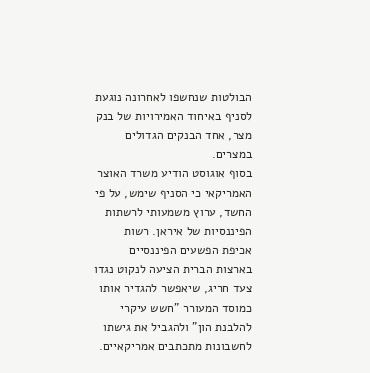הבולטות שנחשפו לאחרונה נוגעת לסניף באיחוד האמירויות של בנק מצר, אחד הבנקים הגדולים במצרים.
בסוף אוגוסט הודיע משרד האוצר האמריקאי כי הסניף שימש, על פי החשד, ערוץ משמעותי לרשתות הפיננסיות של איראן. רשות אכיפת הפשעים הפיננסיים בארצות הברית הציעה לנקוט נגדו צעד חריג, שיאפשר להגדיר אותו כמוסד המעורר "חשש עיקרי להלבנת הון" ולהגביל את גישתו לחשבונות מתכתבים אמריקאיים.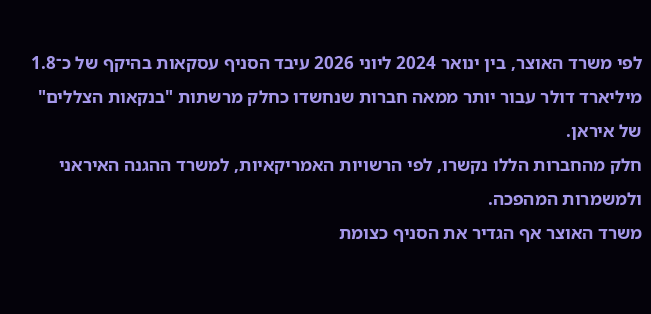לפי משרד האוצר, בין ינואר 2024 ליוני 2026 עיבד הסניף עסקאות בהיקף של כ־1.8 מיליארד דולר עבור יותר ממאה חברות שנחשדו כחלק מרשתות "בנקאות הצללים" של איראן.
חלק מהחברות הללו נקשרו, לפי הרשויות האמריקאיות, למשרד ההגנה האיראני ולמשמרות המהפכה.
משרד האוצר אף הגדיר את הסניף כצומת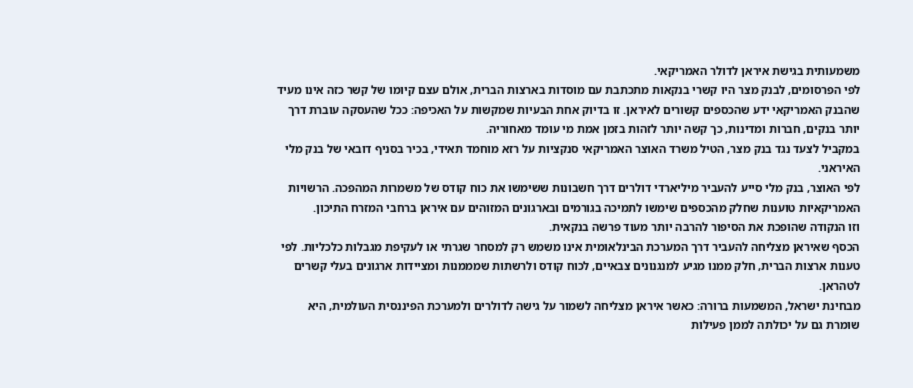משמעותית בגישת איראן לדולר האמריקאי.
לפי הפרסומים, לבנק מצר היו קשרי בנקאות מתכתבת עם מוסדות בארצות הברית, אולם עצם קיומו של קשר כזה אינו מעיד שהבנק האמריקאי ידע שהכספים קשורים לאיראן. זו בדיוק אחת הבעיות שמקשות על האכיפה: ככל שהעסקה עוברת דרך יותר בנקים, חברות ומדינות, כך קשה יותר לזהות בזמן אמת מי עומד מאחוריה.
במקביל לצעד נגד בנק מצר, הטיל משרד האוצר האמריקאי סנקציות על רזא מוחמד תאידי, בכיר בסניף דובאי של בנק מלי האיראני.
לפי האוצר, בנק מלי סייע להעביר מיליארדי דולרים דרך חשבונות ששימשו את כוח קודס של משמרות המהפכה. הרשויות האמריקאיות טוענות שחלק מהכספים שימשו לתמיכה בגורמים ובארגונים המזוהים עם איראן ברחבי המזרח התיכון.
וזו הנקודה שהופכת את הסיפור להרבה יותר מעוד פרשה בנקאית.
הכסף שאיראן מצליחה להעביר דרך המערכת הבינלאומית אינו משמש רק למסחר שגרתי או לעקיפת מגבלות כלכליות. לפי טענות ארצות הברית, חלק ממנו מגיע למנגנונים צבאיים, לכוח קודס ולרשתות שמממנות ומציידות ארגונים בעלי קשרים לטהראן.
מבחינת ישראל, המשמעות ברורה: כאשר איראן מצליחה לשמור על גישה לדולרים ולמערכת הפיננסית העולמית, היא שומרת גם על יכולתה לממן פעילות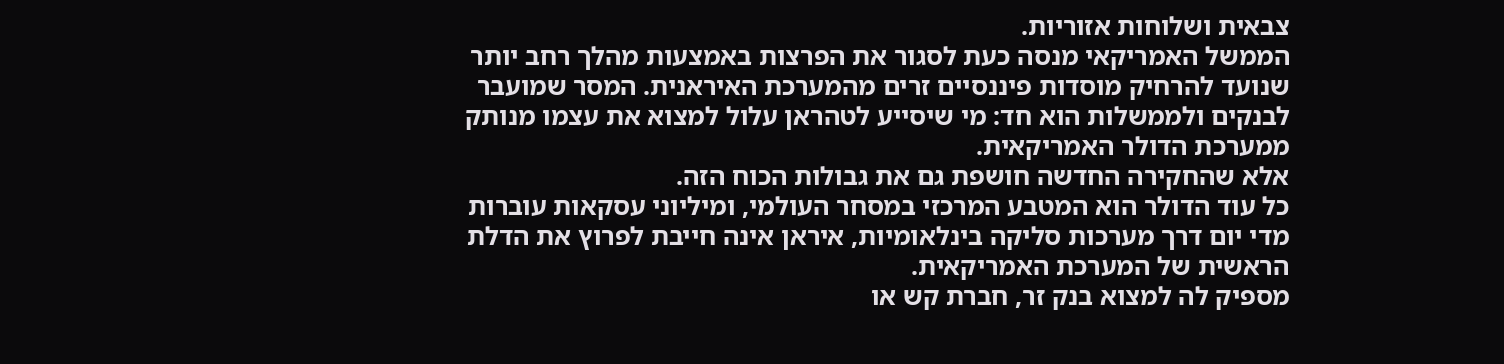צבאית ושלוחות אזוריות.
הממשל האמריקאי מנסה כעת לסגור את הפרצות באמצעות מהלך רחב יותר שנועד להרחיק מוסדות פיננסיים זרים מהמערכת האיראנית. המסר שמועבר לבנקים ולממשלות הוא חד: מי שיסייע לטהראן עלול למצוא את עצמו מנותק ממערכת הדולר האמריקאית.
אלא שהחקירה החדשה חושפת גם את גבולות הכוח הזה.
כל עוד הדולר הוא המטבע המרכזי במסחר העולמי, ומיליוני עסקאות עוברות מדי יום דרך מערכות סליקה בינלאומיות, איראן אינה חייבת לפרוץ את הדלת הראשית של המערכת האמריקאית.
מספיק לה למצוא בנק זר, חברת קש או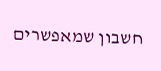חשבון שמאפשרים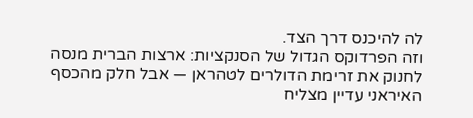לה להיכנס דרך הצד.
וזה הפרדוקס הגדול של הסנקציות: ארצות הברית מנסה לחנוק את זרימת הדולרים לטהראן — אבל חלק מהכסף האיראני עדיין מצליח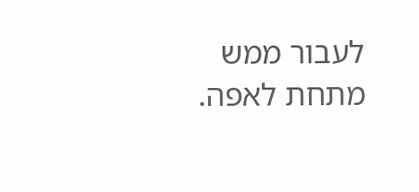לעבור ממש מתחת לאפה.